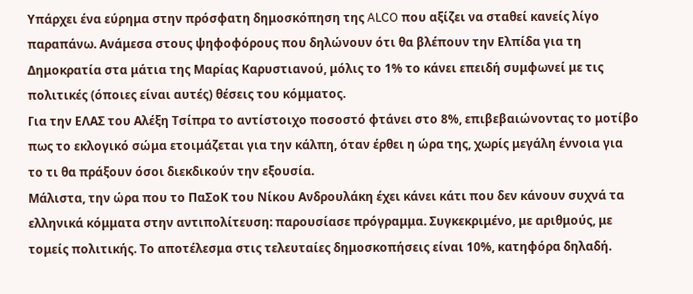Υπάρχει ένα εύρημα στην πρόσφατη δημοσκόπηση της ALCO που αξίζει να σταθεί κανείς λίγο παραπάνω. Ανάμεσα στους ψηφοφόρους που δηλώνουν ότι θα βλέπουν την Ελπίδα για τη Δημοκρατία στα μάτια της Μαρίας Καρυστιανού, μόλις το 1% το κάνει επειδή συμφωνεί με τις πολιτικές (όποιες είναι αυτές) θέσεις του κόμματος.
Για την ΕΛΑΣ του Αλέξη Τσίπρα το αντίστοιχο ποσοστό φτάνει στο 8%, επιβεβαιώνοντας το μοτίβο πως το εκλογικό σώμα ετοιμάζεται για την κάλπη, όταν έρθει η ώρα της, χωρίς μεγάλη έννοια για το τι θα πράξουν όσοι διεκδικούν την εξουσία.
Μάλιστα, την ώρα που το ΠαΣοΚ του Νίκου Ανδρουλάκη έχει κάνει κάτι που δεν κάνουν συχνά τα ελληνικά κόμματα στην αντιπολίτευση: παρουσίασε πρόγραμμα. Συγκεκριμένο, με αριθμούς, με τομείς πολιτικής. Το αποτέλεσμα στις τελευταίες δημοσκοπήσεις είναι 10%, κατηφόρα δηλαδή.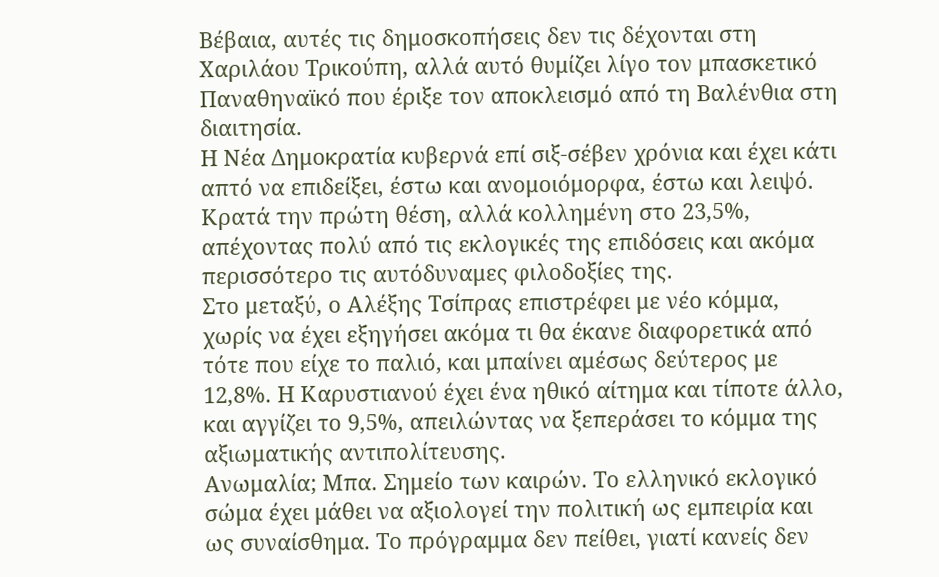Βέβαια, αυτές τις δημοσκοπήσεις δεν τις δέχονται στη Χαριλάου Τρικούπη, αλλά αυτό θυμίζει λίγο τον μπασκετικό Παναθηναϊκό που έριξε τον αποκλεισμό από τη Βαλένθια στη διαιτησία.
Η Νέα Δημοκρατία κυβερνά επί σιξ-σέβεν χρόνια και έχει κάτι απτό να επιδείξει, έστω και ανομοιόμορφα, έστω και λειψό. Κρατά την πρώτη θέση, αλλά κολλημένη στο 23,5%, απέχοντας πολύ από τις εκλογικές της επιδόσεις και ακόμα περισσότερο τις αυτόδυναμες φιλοδοξίες της.
Στο μεταξύ, ο Αλέξης Τσίπρας επιστρέφει με νέο κόμμα, χωρίς να έχει εξηγήσει ακόμα τι θα έκανε διαφορετικά από τότε που είχε το παλιό, και μπαίνει αμέσως δεύτερος με 12,8%. Η Καρυστιανού έχει ένα ηθικό αίτημα και τίποτε άλλο, και αγγίζει το 9,5%, απειλώντας να ξεπεράσει το κόμμα της αξιωματικής αντιπολίτευσης.
Ανωμαλία; Μπα. Σημείο των καιρών. Το ελληνικό εκλογικό σώμα έχει μάθει να αξιολογεί την πολιτική ως εμπειρία και ως συναίσθημα. Το πρόγραμμα δεν πείθει, γιατί κανείς δεν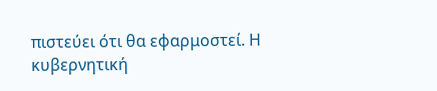πιστεύει ότι θα εφαρμοστεί. Η κυβερνητική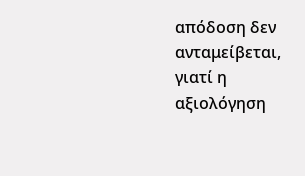απόδοση δεν ανταμείβεται, γιατί η αξιολόγηση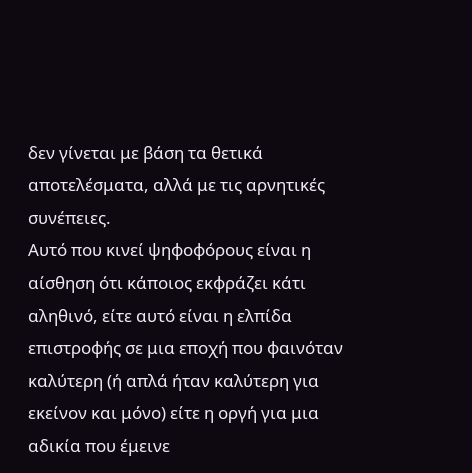δεν γίνεται με βάση τα θετικά αποτελέσματα, αλλά με τις αρνητικές συνέπειες.
Αυτό που κινεί ψηφοφόρους είναι η αίσθηση ότι κάποιος εκφράζει κάτι αληθινό, είτε αυτό είναι η ελπίδα επιστροφής σε μια εποχή που φαινόταν καλύτερη (ή απλά ήταν καλύτερη για εκείνον και μόνο) είτε η οργή για μια αδικία που έμεινε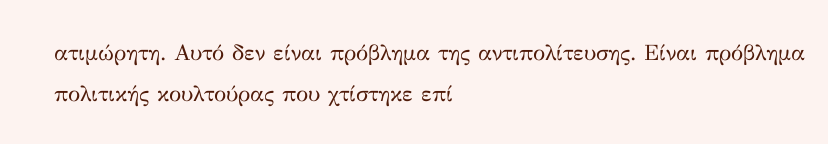ατιμώρητη. Αυτό δεν είναι πρόβλημα της αντιπολίτευσης. Είναι πρόβλημα πολιτικής κουλτούρας που χτίστηκε επί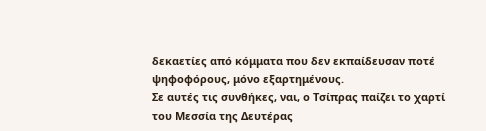δεκαετίες από κόμματα που δεν εκπαίδευσαν ποτέ ψηφοφόρους, μόνο εξαρτημένους.
Σε αυτές τις συνθήκες, ναι, ο Τσίπρας παίζει το χαρτί του Μεσσία της Δευτέρας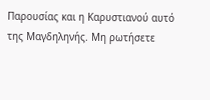Παρουσίας και η Καρυστιανού αυτό της Μαγδηληνής. Μη ρωτήσετε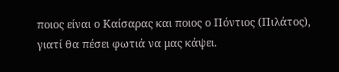ποιος είναι ο Καίσαρας και ποιος ο Πόντιος (Πιλάτος), γιατί θα πέσει φωτιά να μας κάψει.